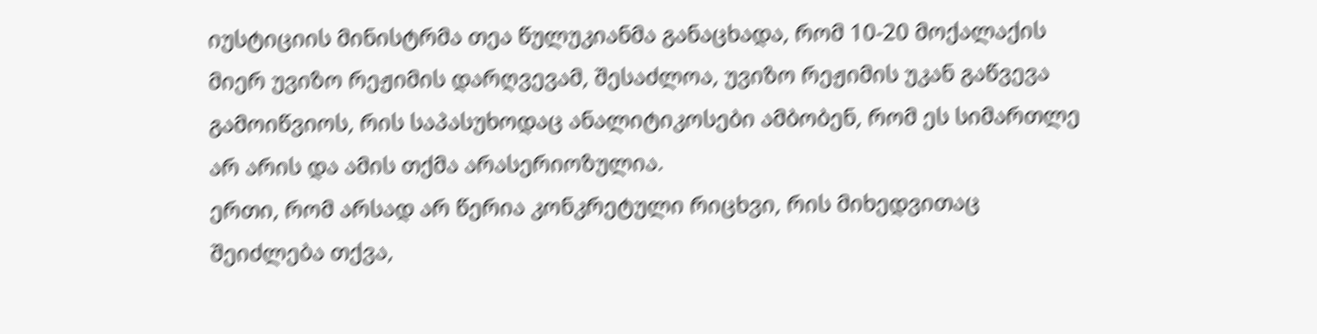იუსტიციის მინისტრმა თეა წულუკიანმა განაცხადა, რომ 10-20 მოქალაქის მიერ უვიზო რეჟიმის დარღვევამ, შესაძლოა, უვიზო რეჟიმის უკან გაწვევა გამოიწვიოს, რის საპასუხოდაც ანალიტიკოსები ამბობენ, რომ ეს სიმართლე არ არის და ამის თქმა არასერიოზულია.
ერთი, რომ არსად არ წერია კონკრეტული რიცხვი, რის მიხედვითაც შეიძლება თქვა,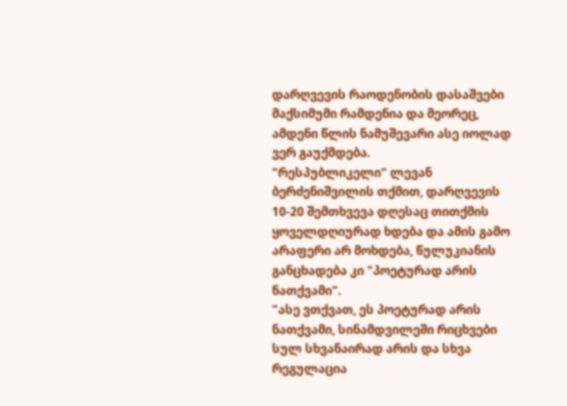დარღვევის რაოდენობის დასაშვები მაქსიმუმი რამდენია და მეორეც, ამდენი წლის ნამუშევარი ასე იოლად ვერ გაუქმდება.
"რესპუბლიკელი" ლევან ბერძენიშვილის თქმით, დარღვევის 10-20 შემთხვევა დღესაც თითქმის ყოველდღიურად ხდება და ამის გამო არაფერი არ მოხდება, წულუკიანის განცხადება კი "პოეტურად არის ნათქვამი".
"ასე ვთქვათ, ეს პოეტურად არის ნათქვამი, სინამდვილეში რიცხვები სულ სხვანაირად არის და სხვა რეგულაცია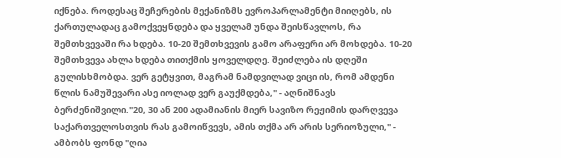იქნება. როდესაც შეჩერების მექანიზმს ევროპარლამენტი მიიღებს, ის ქართულადაც გამოქვეყნდება და ყველამ უნდა შეისწავლოს, რა შემთხვევაში რა ხდება. 10-20 შემთხვევის გამო არაფერი არ მოხდება. 10-20 შემთხვევა ახლა ხდება თითქმის ყოველდღე. შეიძლება ის დღეში გულისხმობდა. ვერ გეტყვით, მაგრამ ნამდვილად ვიცი ის, რომ ამდენი წლის ნამუშევარი ასე იოლად ვერ გაუქმდება," - აღნიშნავს ბერძენიშვილი."20, 30 ან 200 ადამიანის მიერ სავიზო რეჟიმის დარღვევა საქართველოსთვის რას გამოიწვევს, ამის თქმა არ არის სერიოზული," - ამბობს ფონდ "ღია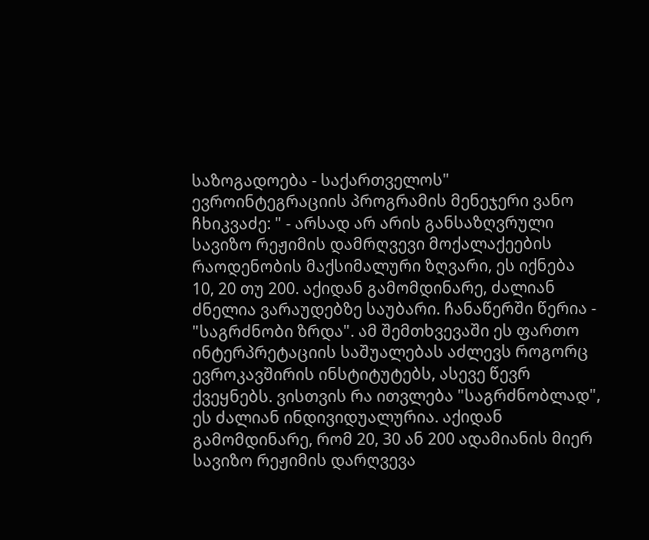საზოგადოება - საქართველოს" ევროინტეგრაციის პროგრამის მენეჯერი ვანო ჩხიკვაძე: " - არსად არ არის განსაზღვრული სავიზო რეჟიმის დამრღვევი მოქალაქეების რაოდენობის მაქსიმალური ზღვარი, ეს იქნება 10, 20 თუ 200. აქიდან გამომდინარე, ძალიან ძნელია ვარაუდებზე საუბარი. ჩანაწერში წერია - "საგრძნობი ზრდა". ამ შემთხვევაში ეს ფართო ინტერპრეტაციის საშუალებას აძლევს როგორც ევროკავშირის ინსტიტუტებს, ასევე წევრ ქვეყნებს. ვისთვის რა ითვლება "საგრძნობლად", ეს ძალიან ინდივიდუალურია. აქიდან გამომდინარე, რომ 20, 30 ან 200 ადამიანის მიერ სავიზო რეჟიმის დარღვევა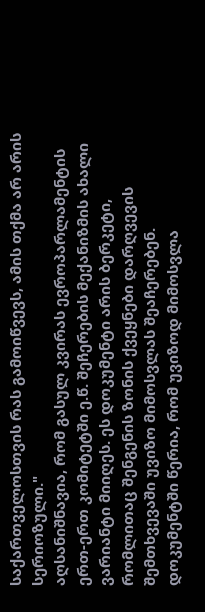საქართველოსთვის რას გამოიწვევს, ამის თქმა არ არის სერიოზული."
აღსანიშნავია, რომ გასულ კვირას ევროპარლამენტის ერთ-ერთ კომიტეტში ე.წ. შეჩერების მექანიზმის ახალი ვარიანტი მიიღეს. ეს დოკუმენტი არის ბერკეტი, რომლითაც შენგენის ზონის ქვეყნები დარღვევის შემთხვევაში უვიზო მიმოსვლას შეაჩერებენ.
დოკუმენტში წერია, რომ უვიზოდ მიმოსვლა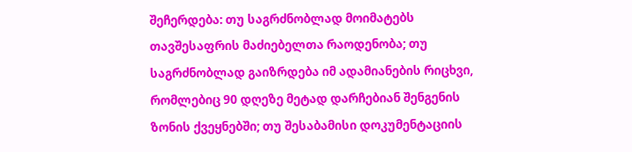შეჩერდება: თუ საგრძნობლად მოიმატებს თავშესაფრის მაძიებელთა რაოდენობა; თუ საგრძნობლად გაიზრდება იმ ადამიანების რიცხვი, რომლებიც 90 დღეზე მეტად დარჩებიან შენგენის ზონის ქვეყნებში; თუ შესაბამისი დოკუმენტაციის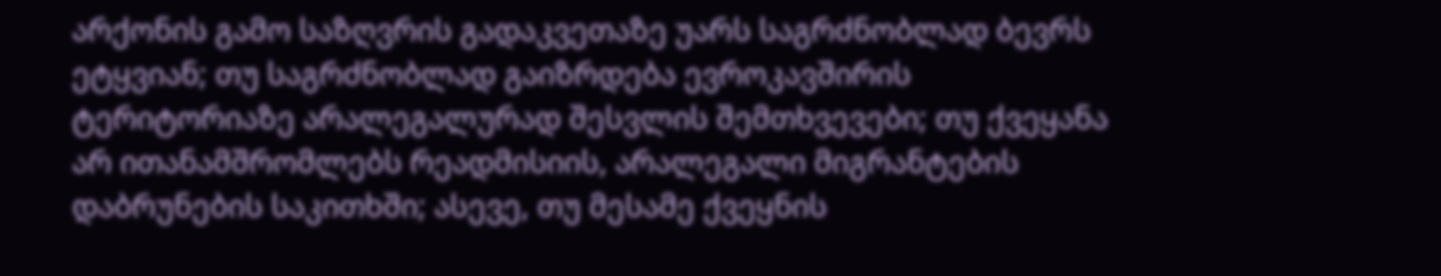არქონის გამო საზღვრის გადაკვეთაზე უარს საგრძნობლად ბევრს ეტყვიან; თუ საგრძნობლად გაიზრდება ევროკავშირის ტერიტორიაზე არალეგალურად შესვლის შემთხვევები; თუ ქვეყანა არ ითანამშრომლებს რეადმისიის, არალეგალი მიგრანტების დაბრუნების საკითხში; ასევე, თუ მესამე ქვეყნის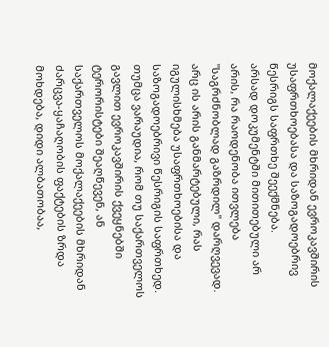მოქალაქეების მხრიდან ევროკავშირის უსაფრთხოებასა და საზოგადოებრივ წესრიგს საფრთხე შეექმნება.
არსად დოკუმენტში მითითებული არ არის, რა რაოდენობა ითვლება "საგრძნობლად გაზრდილ" დარღვევად. არც ის არის განმარტებული, რას იგულისხმება უსაფრთხოებისა და საზოგადოებრივი წესრიგის საფრთხედ.
თუმცა ვარაუდია, რომ თუ საქართველოს გავლით ევროკავშირის ქვეყნებში ტერორისტები შეაღწევენ, ან საქართველოს მოქალაქეების მხრიდან ძარცვა-ყაჩაღობის ფაქტების ზრდა მოხდება, დიდი ალბათობაა,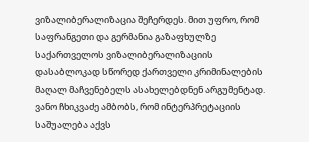ვიზალიბერალიზაცია შეჩერდეს. მით უფრო, რომ საფრანგეთი და გერმანია გაზაფხულზე საქართველოს ვიზალიბერალიზაციის დასაბლოკად სწორედ ქართველი კრიმინალების მაღალ მაჩვენებელს ასახელებდნენ არგუმენტად.
ვანო ჩხიკვაძე ამბობს, რომ ინტერპრეტაციის საშუალება აქვს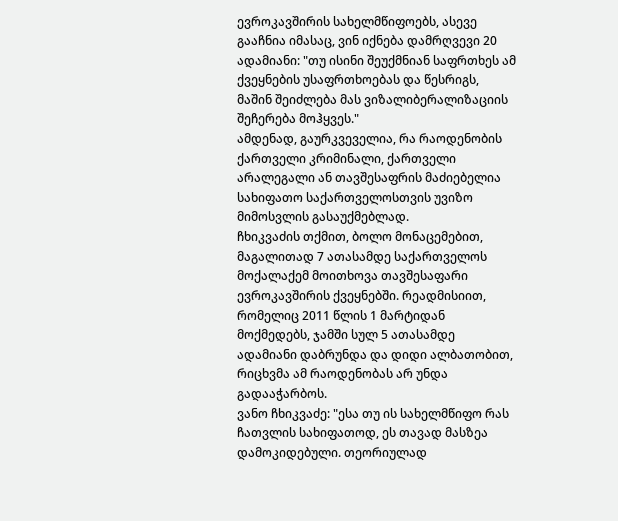ევროკავშირის სახელმწიფოებს, ასევე გააჩნია იმასაც, ვინ იქნება დამრღვევი 20 ადამიანი: "თუ ისინი შეუქმნიან საფრთხეს ამ ქვეყნების უსაფრთხოებას და წესრიგს, მაშინ შეიძლება მას ვიზალიბერალიზაციის შეჩერება მოჰყვეს."
ამდენად, გაურკვეველია, რა რაოდენობის ქართველი კრიმინალი, ქართველი არალეგალი ან თავშესაფრის მაძიებელია სახიფათო საქართველოსთვის უვიზო მიმოსვლის გასაუქმებლად.
ჩხიკვაძის თქმით, ბოლო მონაცემებით, მაგალითად 7 ათასამდე საქართველოს მოქალაქემ მოითხოვა თავშესაფარი ევროკავშირის ქვეყნებში. რეადმისიით, რომელიც 2011 წლის 1 მარტიდან მოქმედებს, ჯამში სულ 5 ათასამდე ადამიანი დაბრუნდა და დიდი ალბათობით, რიცხვმა ამ რაოდენობას არ უნდა გადააჭარბოს.
ვანო ჩხიკვაძე: "ესა თუ ის სახელმწიფო რას ჩათვლის სახიფათოდ, ეს თავად მასზეა დამოკიდებული. თეორიულად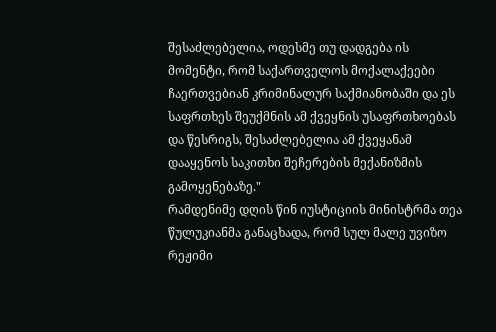შესაძლებელია, ოდესმე თუ დადგება ის მომენტი, რომ საქართველოს მოქალაქეები ჩაერთვებიან კრიმინალურ საქმიანობაში და ეს საფრთხეს შეუქმნის ამ ქვეყნის უსაფრთხოებას და წესრიგს, შესაძლებელია ამ ქვეყანამ დააყენოს საკითხი შეჩერების მექანიზმის გამოყენებაზე."
რამდენიმე დღის წინ იუსტიციის მინისტრმა თეა წულუკიანმა განაცხადა, რომ სულ მალე უვიზო რეჟიმი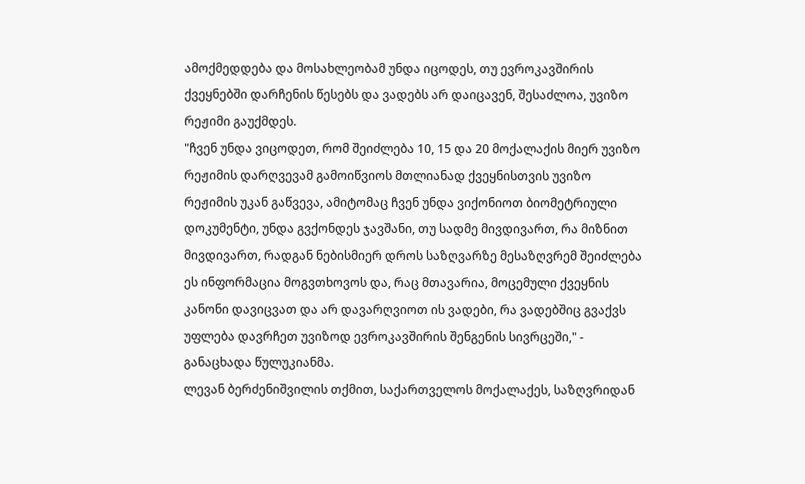ამოქმედდება და მოსახლეობამ უნდა იცოდეს, თუ ევროკავშირის ქვეყნებში დარჩენის წესებს და ვადებს არ დაიცავენ, შესაძლოა, უვიზო რეჟიმი გაუქმდეს.
"ჩვენ უნდა ვიცოდეთ, რომ შეიძლება 10, 15 და 20 მოქალაქის მიერ უვიზო რეჟიმის დარღვევამ გამოიწვიოს მთლიანად ქვეყნისთვის უვიზო რეჟიმის უკან გაწვევა, ამიტომაც ჩვენ უნდა ვიქონიოთ ბიომეტრიული დოკუმენტი, უნდა გვქონდეს ჯავშანი, თუ სადმე მივდივართ, რა მიზნით მივდივართ, რადგან ნებისმიერ დროს საზღვარზე მესაზღვრემ შეიძლება ეს ინფორმაცია მოგვთხოვოს და, რაც მთავარია, მოცემული ქვეყნის კანონი დავიცვათ და არ დავარღვიოთ ის ვადები, რა ვადებშიც გვაქვს უფლება დავრჩეთ უვიზოდ ევროკავშირის შენგენის სივრცეში," - განაცხადა წულუკიანმა.
ლევან ბერძენიშვილის თქმით, საქართველოს მოქალაქეს, საზღვრიდან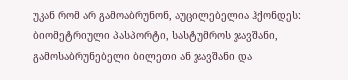უკან რომ არ გამოაბრუნონ, აუცილებელია ჰქონდეს: ბიომეტრიული პასპორტი, სასტუმროს ჯავშანი, გამოსაბრუნებელი ბილეთი ან ჯავშანი და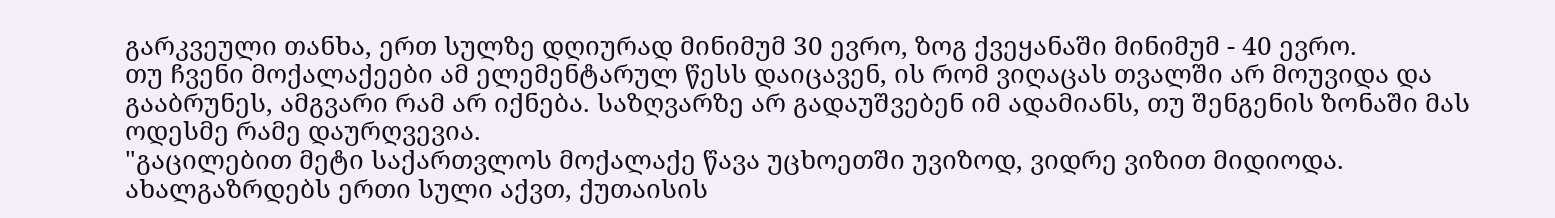გარკვეული თანხა, ერთ სულზე დღიურად მინიმუმ 30 ევრო, ზოგ ქვეყანაში მინიმუმ - 40 ევრო.
თუ ჩვენი მოქალაქეები ამ ელემენტარულ წესს დაიცავენ, ის რომ ვიღაცას თვალში არ მოუვიდა და გააბრუნეს, ამგვარი რამ არ იქნება. საზღვარზე არ გადაუშვებენ იმ ადამიანს, თუ შენგენის ზონაში მას ოდესმე რამე დაურღვევია.
"გაცილებით მეტი საქართვლოს მოქალაქე წავა უცხოეთში უვიზოდ, ვიდრე ვიზით მიდიოდა. ახალგაზრდებს ერთი სული აქვთ, ქუთაისის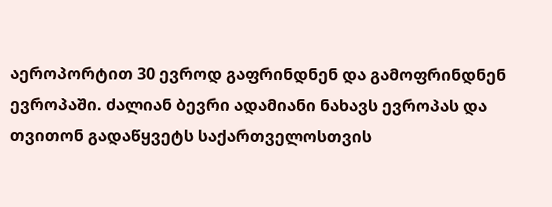აეროპორტით 30 ევროდ გაფრინდნენ და გამოფრინდნენ ევროპაში. ძალიან ბევრი ადამიანი ნახავს ევროპას და თვითონ გადაწყვეტს საქართველოსთვის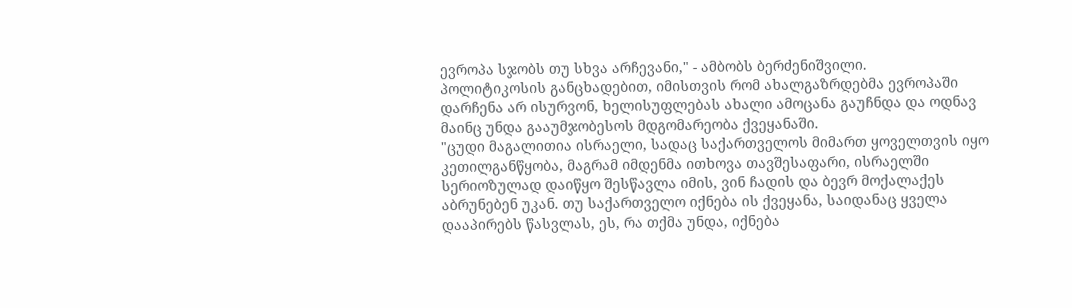ევროპა სჯობს თუ სხვა არჩევანი," - ამბობს ბერძენიშვილი.
პოლიტიკოსის განცხადებით, იმისთვის რომ ახალგაზრდებმა ევროპაში დარჩენა არ ისურვონ, ხელისუფლებას ახალი ამოცანა გაუჩნდა და ოდნავ მაინც უნდა გააუმჯობესოს მდგომარეობა ქვეყანაში.
"ცუდი მაგალითია ისრაელი, სადაც საქართველოს მიმართ ყოველთვის იყო კეთილგანწყობა, მაგრამ იმდენმა ითხოვა თავშესაფარი, ისრაელში სერიოზულად დაიწყო შესწავლა იმის, ვინ ჩადის და ბევრ მოქალაქეს აბრუნებენ უკან. თუ საქართველო იქნება ის ქვეყანა, საიდანაც ყველა დააპირებს წასვლას, ეს, რა თქმა უნდა, იქნება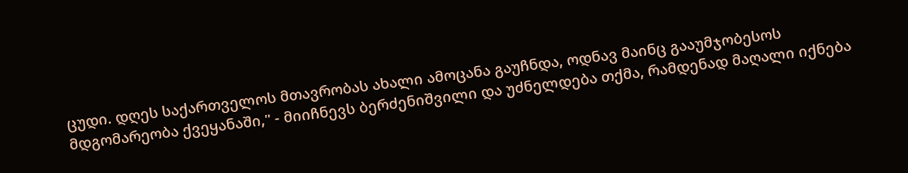ცუდი. დღეს საქართველოს მთავრობას ახალი ამოცანა გაუჩნდა, ოდნავ მაინც გააუმჯობესოს მდგომარეობა ქვეყანაში," - მიიჩნევს ბერძენიშვილი და უძნელდება თქმა, რამდენად მაღალი იქნება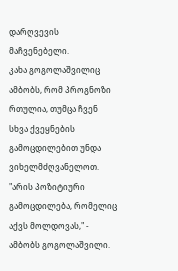დარღვევის მაჩვენებელი.
კახა გოგოლაშვილიც ამბობს, რომ პროგნოზი რთულია, თუმცა ჩვენ სხვა ქვეყნების გამოცდილებით უნდა ვიხელმძღვანელოთ.
"არის პოზიტიური გამოცდილება, რომელიც აქვს მოლდოვას," - ამბობს გოგოლაშვილი.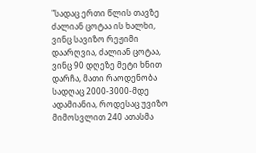"სადაც ერთი წლის თავზე ძალიან ცოტაა ის ხალხი, ვინც სავიზო რეჟიმი დაარღვია, ძალიან ცოტაა, ვინც 90 დღეზე მეტი ხნით დარჩა, მათი რაოდენობა სადღაც 2000-3000-მდე ადამიანია, როდესაც უვიზო მიმოსვლით 240 ათასმა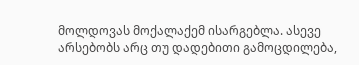მოლდოვას მოქალაქემ ისარგებლა. ასევე არსებობს არც თუ დადებითი გამოცდილება,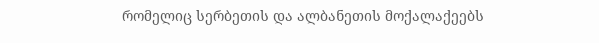რომელიც სერბეთის და ალბანეთის მოქალაქეებს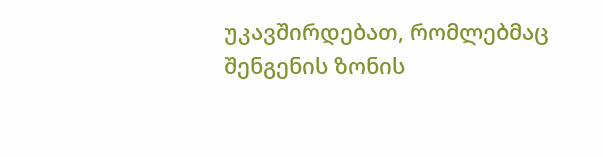უკავშირდებათ, რომლებმაც შენგენის ზონის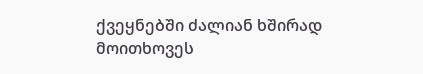ქვეყნებში ძალიან ხშირად მოითხოვეს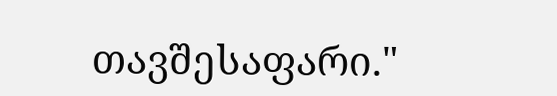თავშესაფარი."